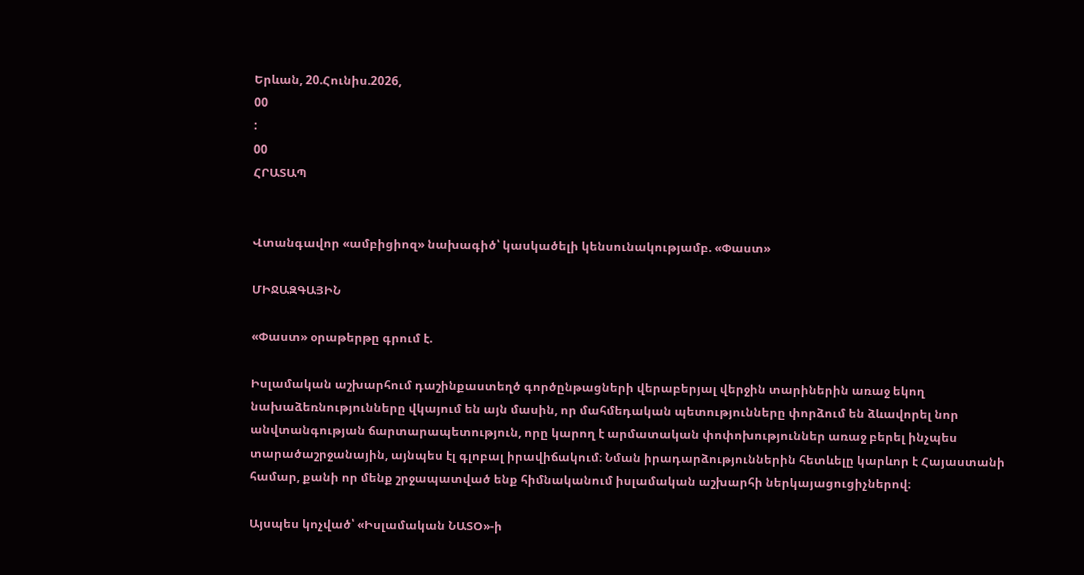Երևան, 20.Հունիս.2026,
00
:
00
ՀՐԱՏԱՊ


Վտանգավոր «ամբիցիոզ» նախագիծ՝ կասկածելի կենսունակությամբ. «Փաստ»

ՄԻՋԱԶԳԱՅԻՆ

«Փաստ» օրաթերթը գրում է.

Իսլամական աշխարհում դաշինքաստեղծ գործընթացների վերաբերյալ վերջին տարիներին առաջ եկող նախաձեռնությունները վկայում են այն մասին, որ մահմեդական պետությունները փորձում են ձևավորել նոր անվտանգության ճարտարապետություն, որը կարող է արմատական փոփոխություններ առաջ բերել ինչպես տարածաշրջանային, այնպես էլ գլոբալ իրավիճակում։ Նման իրադարձություններին հետևելը կարևոր է Հայաստանի համար, քանի որ մենք շրջապատված ենք հիմնականում իսլամական աշխարհի ներկայացուցիչներով։

Այսպես կոչված՝ «Իսլամական ՆԱՏՕ»-ի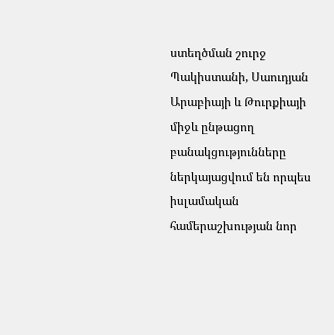ստեղծման շուրջ Պակիստանի, Սաուդյան Արաբիայի և Թուրքիայի միջև ընթացող բանակցությունները ներկայացվում են որպես իսլամական համերաշխության նոր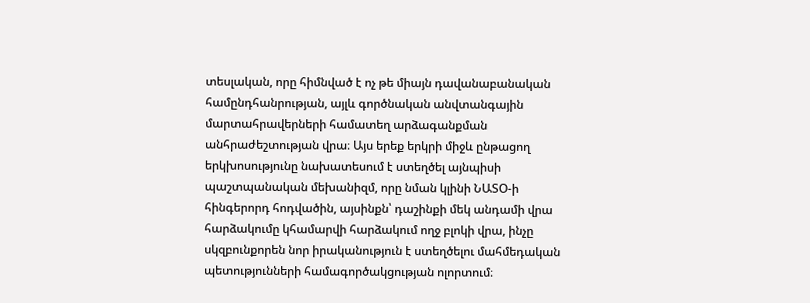տեսլական, որը հիմնված է ոչ թե միայն դավանաբանական համընդհանրության, այլև գործնական անվտանգային մարտահրավերների համատեղ արձագանքման անհրաժեշտության վրա։ Այս երեք երկրի միջև ընթացող երկխոսությունը նախատեսում է ստեղծել այնպիսի պաշտպանական մեխանիզմ, որը նման կլինի ՆԱՏՕ-ի հինգերորդ հոդվածին, այսինքն՝ դաշինքի մեկ անդամի վրա հարձակումը կհամարվի հարձակում ողջ բլոկի վրա, ինչը սկզբունքորեն նոր իրականություն է ստեղծելու մահմեդական պետությունների համագործակցության ոլորտում։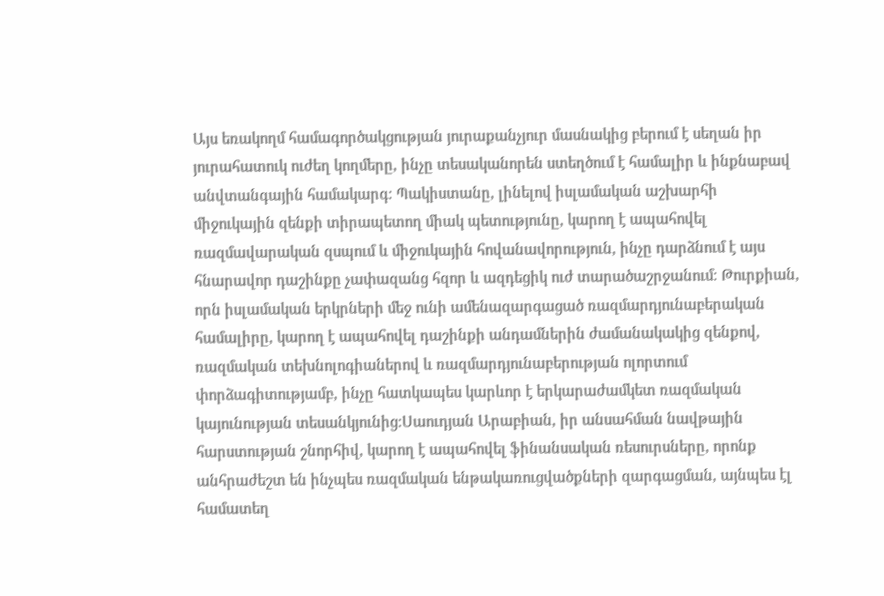Այս եռակողմ համագործակցության յուրաքանչյուր մասնակից բերում է սեղան իր յուրահատուկ ուժեղ կողմերը, ինչը տեսականորեն ստեղծում է համալիր և ինքնաբավ անվտանգային համակարգ։ Պակիստանը, լինելով իսլամական աշխարհի միջուկային զենքի տիրապետող միակ պետությունը, կարող է ապահովել ռազմավարական զսպում և միջուկային հովանավորություն, ինչը դարձնում է այս հնարավոր դաշինքը չափազանց հզոր և ազդեցիկ ուժ տարածաշրջանում։ Թուրքիան, որն իսլամական երկրների մեջ ունի ամենազարգացած ռազմարդյունաբերական համալիրը, կարող է ապահովել դաշինքի անդամներին ժամանակակից զենքով, ռազմական տեխնոլոգիաներով և ռազմարդյունաբերության ոլորտում փորձագիտությամբ, ինչը հատկապես կարևոր է երկարաժամկետ ռազմական կայունության տեսանկյունից։Սաուդյան Արաբիան, իր անսահման նավթային հարստության շնորհիվ, կարող է ապահովել ֆինանսական ռեսուրսները, որոնք անհրաժեշտ են ինչպես ռազմական ենթակառուցվածքների զարգացման, այնպես էլ համատեղ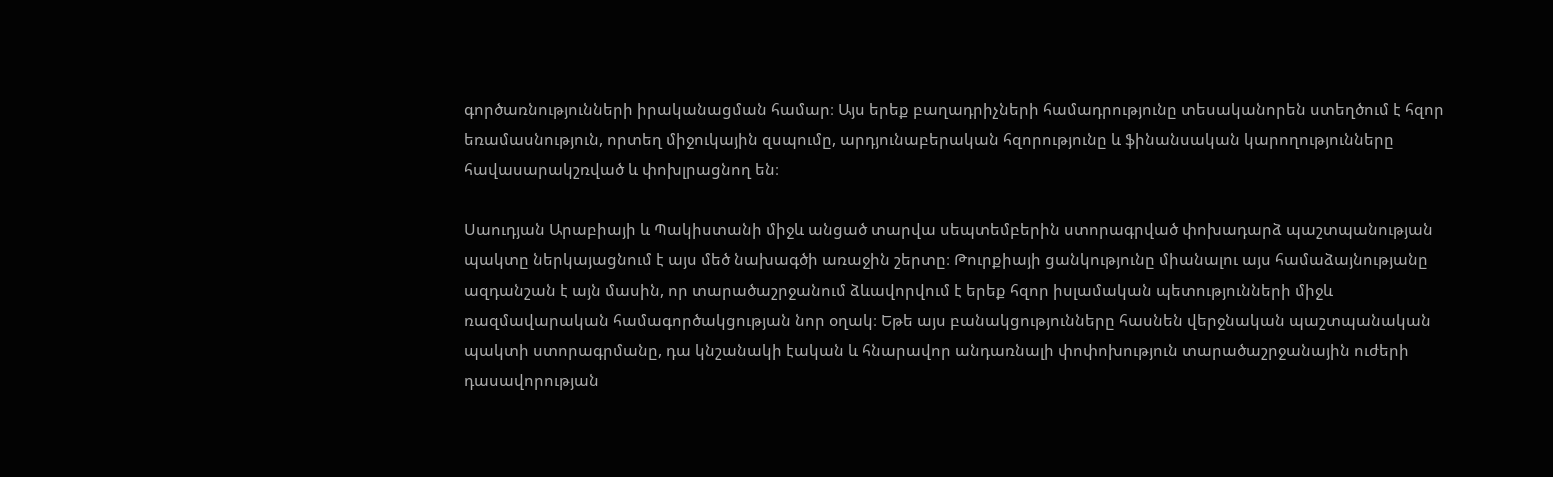գործառնությունների իրականացման համար։ Այս երեք բաղադրիչների համադրությունը տեսականորեն ստեղծում է հզոր եռամասնություն, որտեղ միջուկային զսպումը, արդյունաբերական հզորությունը և ֆինանսական կարողությունները հավասարակշռված և փոխլրացնող են։

Սաուդյան Արաբիայի և Պակիստանի միջև անցած տարվա սեպտեմբերին ստորագրված փոխադարձ պաշտպանության պակտը ներկայացնում է այս մեծ նախագծի առաջին շերտը։ Թուրքիայի ցանկությունը միանալու այս համաձայնությանը ազդանշան է այն մասին, որ տարածաշրջանում ձևավորվում է երեք հզոր իսլամական պետությունների միջև ռազմավարական համագործակցության նոր օղակ։ Եթե այս բանակցությունները հասնեն վերջնական պաշտպանական պակտի ստորագրմանը, դա կնշանակի էական և հնարավոր անդառնալի փոփոխություն տարածաշրջանային ուժերի դասավորության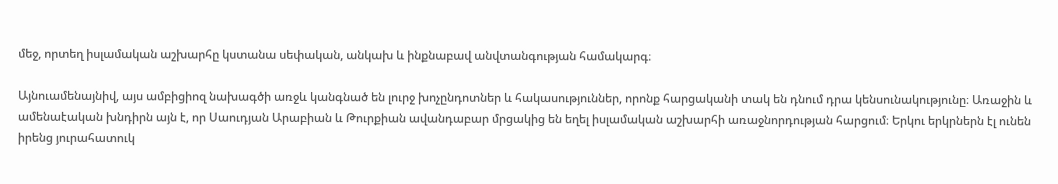մեջ, որտեղ իսլամական աշխարհը կստանա սեփական, անկախ և ինքնաբավ անվտանգության համակարգ։

Այնուամենայնիվ, այս ամբիցիոզ նախագծի առջև կանգնած են լուրջ խոչընդոտներ և հակասություններ, որոնք հարցականի տակ են դնում դրա կենսունակությունը։ Առաջին և ամենաէական խնդիրն այն է, որ Սաուդյան Արաբիան և Թուրքիան ավանդաբար մրցակից են եղել իսլամական աշխարհի առաջնորդության հարցում։ Երկու երկրներն էլ ունեն իրենց յուրահատուկ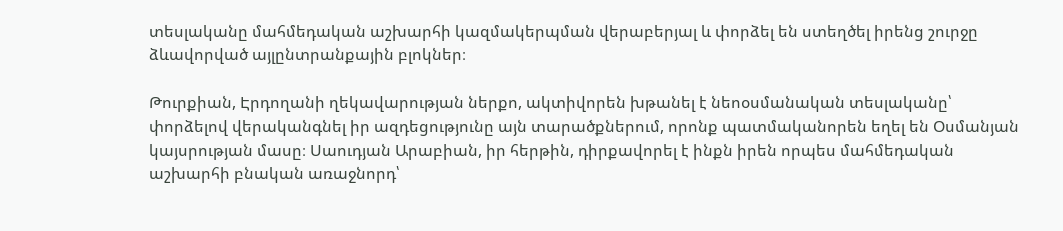տեսլականը մահմեդական աշխարհի կազմակերպման վերաբերյալ և փորձել են ստեղծել իրենց շուրջը ձևավորված այլընտրանքային բլոկներ։

Թուրքիան, Էրդողանի ղեկավարության ներքո, ակտիվորեն խթանել է նեոօսմանական տեսլականը՝ փորձելով վերականգնել իր ազդեցությունը այն տարածքներում, որոնք պատմականորեն եղել են Օսմանյան կայսրության մասը։ Սաուդյան Արաբիան, իր հերթին, դիրքավորել է ինքն իրեն որպես մահմեդական աշխարհի բնական առաջնորդ՝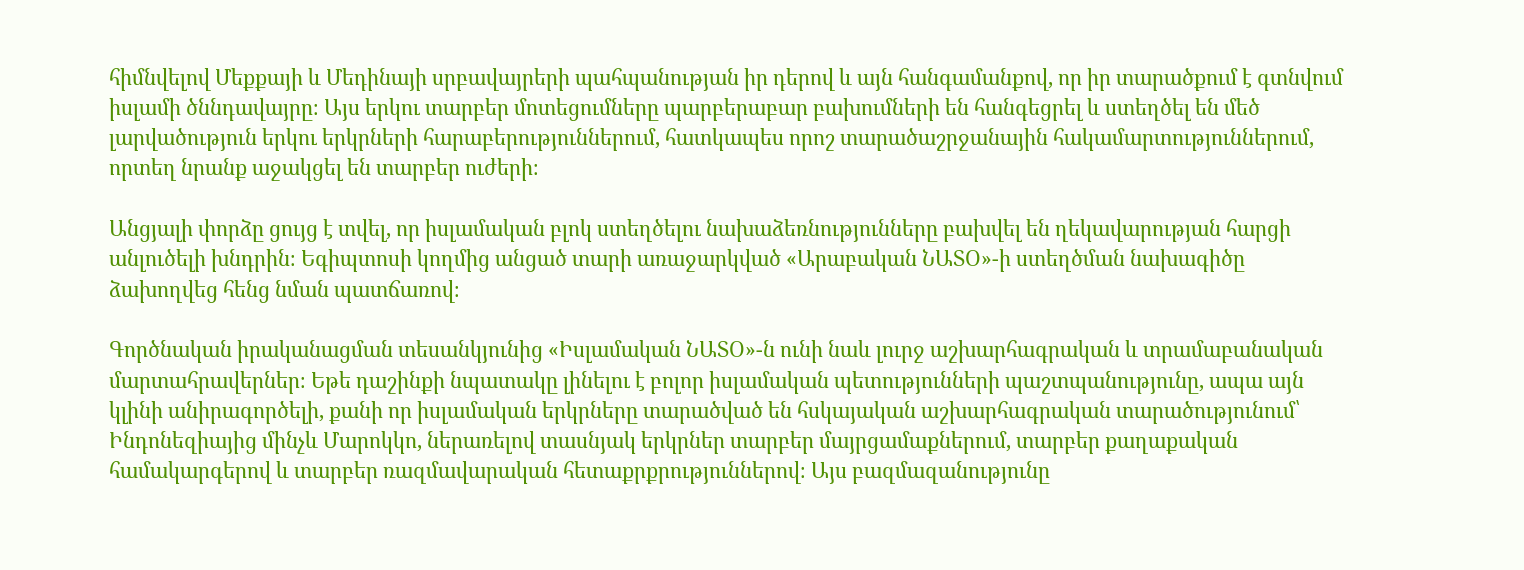հիմնվելով Մեքքայի և Մեդինայի սրբավայրերի պահպանության իր դերով և այն հանգամանքով, որ իր տարածքում է գտնվում իսլամի ծննդավայրը։ Այս երկու տարբեր մոտեցումները պարբերաբար բախումների են հանգեցրել և ստեղծել են մեծ լարվածություն երկու երկրների հարաբերություններում, հատկապես որոշ տարածաշրջանային հակամարտություններում, որտեղ նրանք աջակցել են տարբեր ուժերի։

Անցյալի փորձը ցույց է տվել, որ իսլամական բլոկ ստեղծելու նախաձեռնությունները բախվել են ղեկավարության հարցի անլուծելի խնդրին։ Եգիպտոսի կողմից անցած տարի առաջարկված «Արաբական ՆԱՏՕ»-ի ստեղծման նախագիծը ձախողվեց հենց նման պատճառով։

Գործնական իրականացման տեսանկյունից «Իսլամական ՆԱՏՕ»-ն ունի նաև լուրջ աշխարհագրական և տրամաբանական մարտահրավերներ։ Եթե դաշինքի նպատակը լինելու է բոլոր իսլամական պետությունների պաշտպանությունը, ապա այն կլինի անիրագործելի, քանի որ իսլամական երկրները տարածված են հսկայական աշխարհագրական տարածությունում՝ Ինդոնեզիայից մինչև Մարոկկո, ներառելով տասնյակ երկրներ տարբեր մայրցամաքներում, տարբեր քաղաքական համակարգերով և տարբեր ռազմավարական հետաքրքրություններով։ Այս բազմազանությունը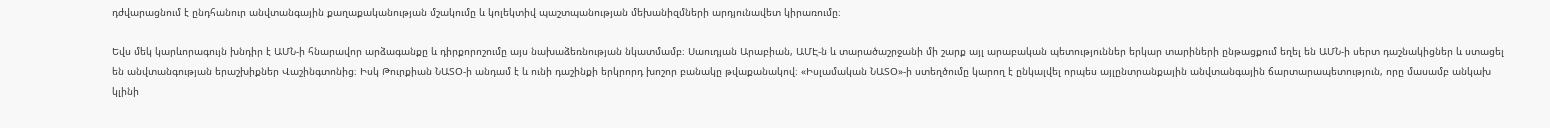դժվարացնում է ընդհանուր անվտանգային քաղաքականության մշակումը և կոլեկտիվ պաշտպանության մեխանիզմների արդյունավետ կիրառումը։

Եվս մեկ կարևորագույն խնդիր է ԱՄՆ-ի հնարավոր արձագանքը և դիրքորոշումը այս նախաձեռնության նկատմամբ։ Սաուդյան Արաբիան, ԱՄԷ-ն և տարածաշրջանի մի շարք այլ արաբական պետություններ երկար տարիների ընթացքում եղել են ԱՄՆ-ի սերտ դաշնակիցներ և ստացել են անվտանգության երաշխիքներ Վաշինգտոնից։ Իսկ Թուրքիան ՆԱՏՕ-ի անդամ է և ունի դաշինքի երկրորդ խոշոր բանակը թվաքանակով։ «Իսլամական ՆԱՏՕ»-ի ստեղծումը կարող է ընկալվել որպես այլընտրանքային անվտանգային ճարտարապետություն, որը մասամբ անկախ կլինի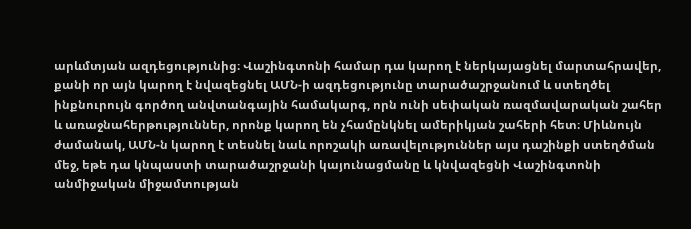արևմտյան ազդեցությունից։ Վաշինգտոնի համար դա կարող է ներկայացնել մարտահրավեր, քանի որ այն կարող է նվազեցնել ԱՄՆ-ի ազդեցությունը տարածաշրջանում և ստեղծել ինքնուրույն գործող անվտանգային համակարգ, որն ունի սեփական ռազմավարական շահեր և առաջնահերթություններ, որոնք կարող են չհամընկնել ամերիկյան շահերի հետ։ Միևնույն ժամանակ, ԱՄՆ-ն կարող է տեսնել նաև որոշակի առավելություններ այս դաշինքի ստեղծման մեջ, եթե դա կնպաստի տարածաշրջանի կայունացմանը և կնվազեցնի Վաշինգտոնի անմիջական միջամտության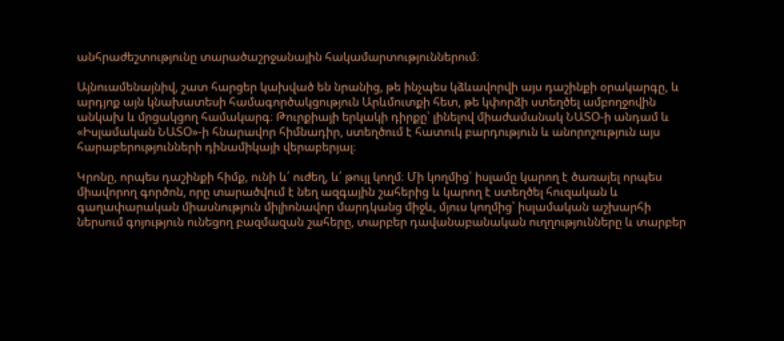անհրաժեշտությունը տարածաշրջանային հակամարտություններում։

Այնուամենայնիվ, շատ հարցեր կախված են նրանից, թե ինչպես կձևավորվի այս դաշինքի օրակարգը, և արդյոք այն կնախատեսի համագործակցություն Արևմուտքի հետ, թե կփորձի ստեղծել ամբողջովին անկախ և մրցակցող համակարգ։ Թուրքիայի երկակի դիրքը՝ լինելով միաժամանակ ՆԱՏՕ-ի անդամ և «Իսլամական ՆԱՏՕ»-ի հնարավոր հիմնադիր, ստեղծում է հատուկ բարդություն և անորոշություն այս հարաբերությունների դինամիկայի վերաբերյալ։

Կրոնը, որպես դաշինքի հիմք, ունի և՛ ուժեղ, և՛ թույլ կողմ։ Մի կողմից՝ իսլամը կարող է ծառայել որպես միավորող գործոն, որը տարածվում է նեղ ազգային շահերից և կարող է ստեղծել հուզական և գաղափարական միասնություն միլիոնավոր մարդկանց միջև, մյուս կողմից՝ իսլամական աշխարհի ներսում գոյություն ունեցող բազմազան շահերը, տարբեր դավանաբանական ուղղությունները և տարբեր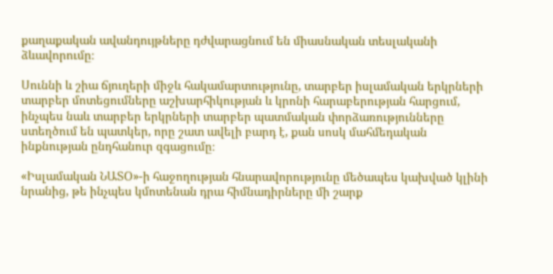քաղաքական ավանդույթները դժվարացնում են միասնական տեսլականի ձևավորումը։

Սուննի և շիա ճյուղերի միջև հակամարտությունը, տարբեր իսլամական երկրների տարբեր մոտեցումները աշխարհիկության և կրոնի հարաբերության հարցում, ինչպես նաև տարբեր երկրների տարբեր պատմական փորձառությունները ստեղծում են պատկեր, որը շատ ավելի բարդ է, քան սոսկ մահմեդական ինքնության ընդհանուր զգացումը։

«Իսլամական ՆԱՏՕ»-ի հաջողության հնարավորությունը մեծապես կախված կլինի նրանից, թե ինչպես կմոտենան դրա հիմնադիրները մի շարք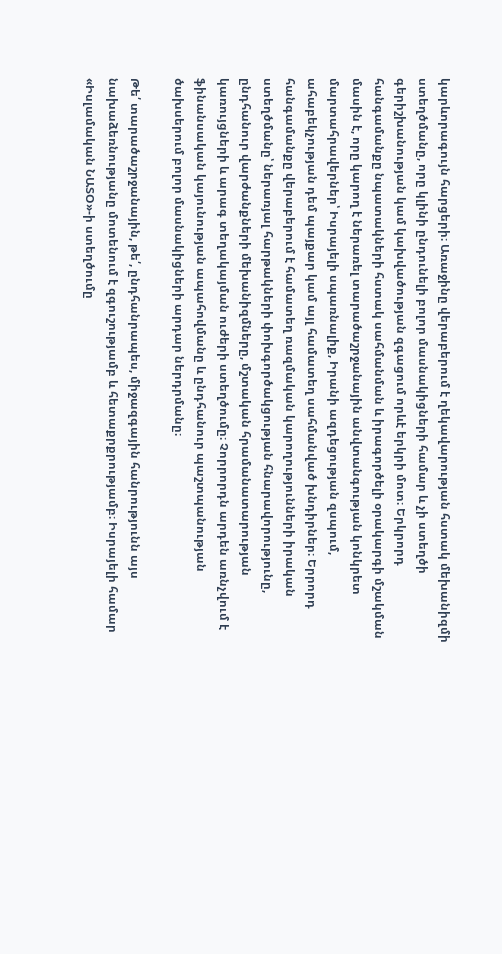կարևորագույն հարցերի։ Առաջինը վերաբերում է ղեկավարության հստակ մեխանիզմի ստեղծմանը, որը կլինի ընդունելի բոլոր մասնակիցների համար և չի ստեղծի գերիշխանության կամ կախվածության զգացում որևէ երկրի մոտ։ Երկրորդ հանգամանքը նպատակների հստակ սահմանման և իրագործելի օրակարգի մշակման մասին է, որը կարող է ներառել տարածաշրջանային անվտանգության կոնկրետ մարտահրավերներ՝ Իսրայելի սպառնալիք, Իրանի ազդեցության զսպում, ահաբեկչության դեմ պայքար կամ այլ համատեղ սահմանված խնդիրներ։ Երրորդ հանգամանքը վերաբերում է համատեղ ռազմական կարողությունների իրական ստեղծմանը՝ ներառյալ հարթակների փոխգործակցության հնարավորությունը, ընդհանուր վարժանքների մեխանիզմները, մշտական հրամանատարության կառույցների և արագ տեղակայման ուժերի ստեղծումը։ Չորրորդն արդեն առնչվում է ֆինանսական կայունության ապահովմանը և ընդհանուր պաշտպանության ծախսերում բոլոր մասնակիցների արդար ներդրմանը։

Թե՛ տարածաշրջանային, թե՛, ընդհանրապես, միջազգային հանրությունն այս նախաձեռնությանը մոտենում է զգուշությամբ և հետաքրքրությամբ։ Իսրայելի համար «Իսլամական ՆԱՏՕ»-ի ստեղծումը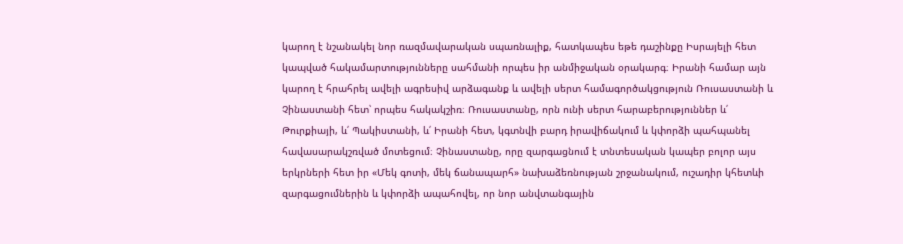կարող է նշանակել նոր ռազմավարական սպառնալիք, հատկապես եթե դաշինքը Իսրայելի հետ կապված հակամարտությունները սահմանի որպես իր անմիջական օրակարգ։ Իրանի համար այն կարող է հրահրել ավելի ագրեսիվ արձագանք և ավելի սերտ համագործակցություն Ռուսաստանի և Չինաստանի հետ՝ որպես հակակշիռ։ Ռուսաստանը, որն ունի սերտ հարաբերություններ և՛ Թուրքիայի, և՛ Պակիստանի, և՛ Իրանի հետ, կգտնվի բարդ իրավիճակում և կփորձի պահպանել հավասարակշռված մոտեցում։ Չինաստանը, որը զարգացնում է տնտեսական կապեր բոլոր այս երկրների հետ իր «Մեկ գոտի, մեկ ճանապարհ» նախաձեռնության շրջանակում, ուշադիր կհետևի զարգացումներին և կփորձի ապահովել, որ նոր անվտանգային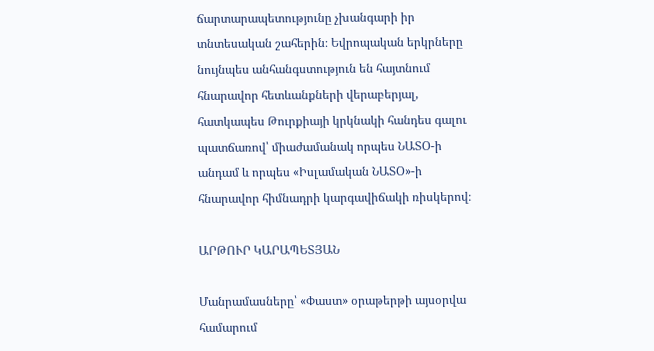ճարտարապետությունը չխանգարի իր տնտեսական շահերին։ Եվրոպական երկրները նույնպես անհանգստություն են հայտնում հնարավոր հետևանքների վերաբերյալ, հատկապես Թուրքիայի կրկնակի հանդես գալու պատճառով՝ միաժամանակ որպես ՆԱՏՕ-ի անդամ և որպես «Իսլամական ՆԱՏՕ»-ի հնարավոր հիմնադրի կարգավիճակի ռիսկերով։

ԱՐԹՈՒՐ ԿԱՐԱՊԵՏՅԱՆ

Մանրամասները՝ «Փաստ» օրաթերթի այսօրվա համարում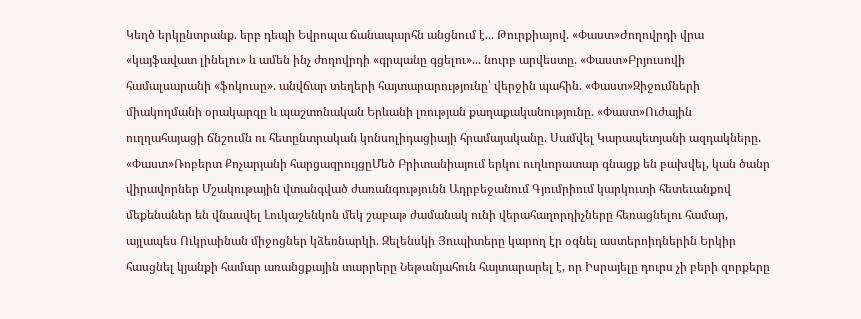Կեղծ երկընտրանք. երբ դեպի Եվրոպա ճանապարհն անցնում է... Թուրքիայով. «Փաստ»Ժողովրդի վրա «կայֆավատ լինելու» և ամեն ինչ ժողովրդի «գրպանը գցելու»... նուրբ արվեստը. «Փաստ»Բրյուսովի համալսարանի «ֆոկուսը». անվճար տեղերի հայտարարությունը՝ վերջին պահին. «Փաստ»Զիջումների միակողմանի օրակարգը և պաշտոնական Երևանի լռության քաղաքականությունը. «Փաստ»Ուժային ուղղահայացի ճնշումն ու հետընտրական կոնսոլիդացիայի հրամայականը. Սամվել Կարապետյանի ազդակները. «Փաստ»Ռոբերտ Քոչարյանի հարցազրույցըՄեծ Բրիտանիայում երկու ուղևորատար գնացք են բախվել, կան ծանր վիրավորներ Մշակութային վտանգված ժառանգությունն Ադրբեջանում Գյումրիում կարկուտի հետեւանքով մեքենաներ են վնասվել Լուկաշենկոն մեկ շաբաթ ժամանակ ունի վերահաղորդիչները հեռացնելու համար, այլապես Ուկրաինան միջոցներ կձեռնարկի. Զելենսկի Յուպիտերը կարող էր օգնել աստերոիդներին Երկիր հասցնել կյանքի համար առանցքային տարրերը Նեթանյահուն հայտարարել է, որ Իսրայելը դուրս չի բերի զորքերը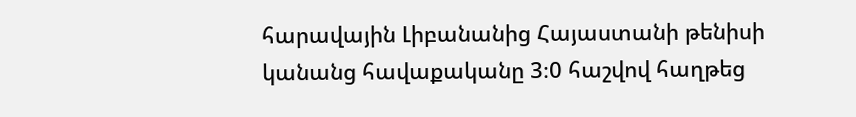հարավային Լիբանանից Հայաստանի թենիսի կանանց հավաքականը 3։0 հաշվով հաղթեց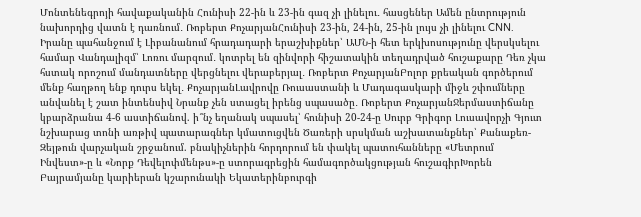Մոնտենեգրոյի հավաքականին Հունիսի 22-ին և 23-ին գազ չի լինելու․ հասցեներ Ամեն ընտրություն նախորդից վատն է դառնում․ Ռոբերտ ՔոչարյանՀունիսի 23-ին, 24-ին, 25-ին լույս չի լինելու CNN. Իրանը պահանջում է Լիբանանում հրադադարի երաշխիքներ՝ ԱՄՆ-ի հետ երկխոսությունը վերսկսելու համար Վանդալիզմ՝ Լոռու մարզում․ կոտրել են զինվորի հիշատակին տեղադրված հուշաքարը Դեռ չկա հստակ որոշում մանդատները վերցնելու վերաբերյալ․ Ռոբերտ ՔոչարյանԲոլոր քրեական գործերում մենք հաղթող ենք դուրս եկել․ ՔոչարյանԼավրովը Ռուսաստանի և Մադագասկարի միջև շփումները անվանել է շատ ինտենսիվ Նրանք չեն ստացել իրենց սպասածը․ Ռոբերտ ՔոչարյանՋերմաստիճանը կբարձրանա 4-6 աստիճանով. ի՞նչ եղանակ սպասել՝ հունիսի 20-24-ը Սուրբ Գրիգոր Լուսավորչի Գյուտ նշխարաց տոնի առթիվ պատարագներ կմատուցվեն Ծառերի սրսկման աշխատանքներ՝ Քանաքեռ-Զեյթուն վարչական շրջանում. բնակիչներին հորդորում են փակել պատուհանները «Մետրում Ինվեստ»-ը և «Նորք Դեվելոփմենթս»-ը ստորագրեցին համագործակցության հուշագիրԽորեն Բայրամյանը կարիերան կշարունակի Եկատերինբուրգի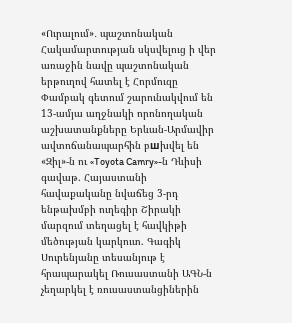«Ուրալում»․ պաշտոնական Հակամարտության սկսվելուց ի վեր առաջին նավը պաշտոնական երթուղով հատել է Հորմուզը Փամբակ գետում շարունակվում են 13-ամյա աղջնակի որոնողական աշխատանքները Երևան-Արմավիր ավտոճանապարհին բшխվել են «Զիլ»-ն ու «Toyota Camry»-ն Դևիսի գավաթ. Հայաստանի հավաքականը նվաճեց 3-րդ ենթախմբի ուղեգիր Շիրակի մարզում տեղացել է հավկիթի մեծության կարկուտ. Գագիկ Սուրենյանը տեսանյութ է հրապարակել Ռուսաստանի ԱԳՆ-ն չեղարկել է ռուսաստանցիներին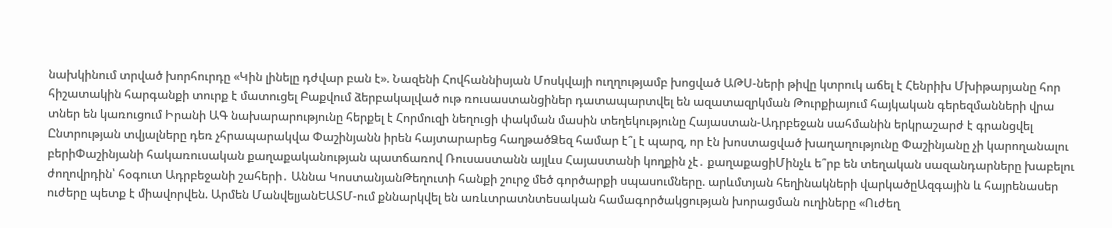նախկինում տրված խորհուրդը «Կին լինելը դժվար բան է». Նազենի Հովհաննիսյան Մոսկվայի ուղղությամբ խոցված ԱԹՍ-ների թիվը կտրուկ աճել է Հենրիխ Մխիթարյանը հոր հիշատակին հարգանքի տուրք է մատուցել Բաքվում ձերբակալված ութ ռուսաստանցիներ դատապարտվել են ազատազրկման Թուրքիայում հայկական գերեզմանների վրա տներ են կառուցում Իրանի ԱԳ նախարարությունը հերքել է Հորմուզի նեղուցի փակման մասին տեղեկությունը Հայաստան-Ադրբեջան սահմանին երկրաշարժ է գրանցվել Ընտրության տվյալները դեռ չհրապարակվա Փաշինյանն իրեն հայտարարեց հաղթածՁեզ համար է՞լ է պարզ, որ էն խոստացված խաղաղությունը Փաշինյանը չի կարողանալու բերիՓաշինյանի հակառուսական քաղաքականության պատճառով Ռուսաստանն այլևս Հայաստանի կողքին չէ․ քաղաքացիՄինչև ե՞րբ են տեղական սազանդարները խաբելու ժողովրդին՝ հօգուտ Ադրբեջանի շահերի․ Աննա ԿոստանյանԹեղուտի հանքի շուրջ մեծ գործարքի սպասումները. արևմտյան հեղինակների վարկածըԱզգային և հայրենասեր ուժերը պետք է միավորվեն. Արմեն ՄանվելյանԵԱՏՄ-ում քննարկվել են առևտրատնտեսական համագործակցության խորացման ուղիները «Ուժեղ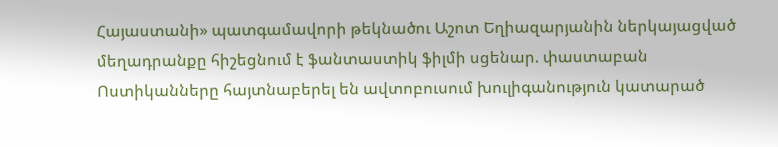Հայաստանի» պատգամավորի թեկնածու Աշոտ Եղիազարյանին ներկայացված մեղադրանքը հիշեցնում է ֆանտաստիկ ֆիլմի սցենար. փաստաբան Ոստիկանները հայտնաբերել են ավտոբուսում խուլիգանություն կատարած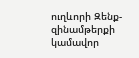ուղևորի Զենք-զինամթերքի կամավոր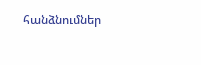հանձնումներ